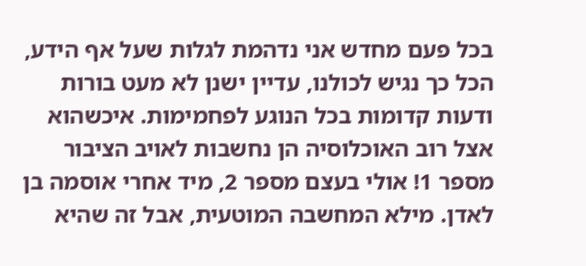בכל פעם מחדש אני נדהמת לגלות שעל אף הידע, הכל כך נגיש לכולנו, עדיין ישנן לא מעט בורות ודעות קדומות בכל הנוגע לפחמימות. איכשהוא אצל רוב האוכלוסיה הן נחשבות לאויב הציבור מספר 1! אולי בעצם מספר 2, מיד אחרי אוסמה בן לאדן. מילא המחשבה המוטעית, אבל זה שהיא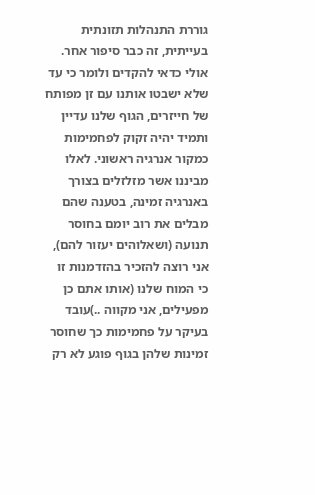גוררת התנהלות תזונתית בעייתית, זה כבר סיפור אחר.
אולי כדאי להקדים ולומר כי עד שלא ישבטו אותנו עם זן מפותח של חייזרים, הגוף שלנו עדיין ותמיד יהיה זקוק לפחמימות כמקור אנרגיה ראשוני. לאלו מביננו אשר מזלזלים בצורך באנרגיה זמינה, בטענה שהם מבלים את רוב יומם בחוסר תנועה (ושאלוהים יעזור להם), אני רוצה להזכיר בהזדמנות זו כי המוח שלנו (אותו אתם כן מפעילים, אני מקווה ..)עובד בעיקר על פחמימות כך שחוסר זמינות שלהן בגוף פוגע לא רק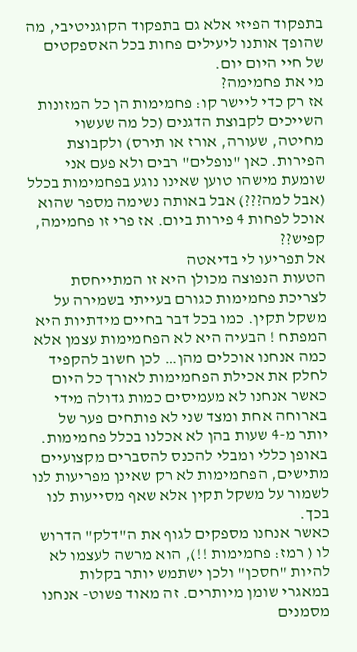בתפקוד הפיזי אלא גם בתפקוד הקוגניטיבי, מה שהופך אותנו ליעילים פחות בכל האספקטים של חיי היום יום.
מי את פחמימה?
אז רק כדי ליישר קו: פחמימות הן כל המזונות השייכים לקבוצת הדגנים (כל מה שעשוי מחיטה, שעורה, אורז או תירס) ולקבוצת הפירות. כאן "נופלים" רבים ולא פעם אני שומעת מישהו טוען שאינו נוגע בפחמימות בכלל (אבל למה???) אבל באותה נשימה מספר שהוא אוכל לפחות 4 פירות ביום. אז פרי זו פחמימה, קפיש??
אל תפריעו לי בדיאטה
הטעות הנפוצה מכולן היא זו המתייחסת לצריכת פחמימות כגורם בעייתי בשמירה על משקל תקין. כמו בכל דבר בחיים מידתיות היא המפתח ! הבעיה היא לא הפחמימות עצמן אלא כמה אנחנו אוכלים מהן… לכן חשוב להקפיד לחלק את אכילת הפחמימות לאורך כל היום כאשר אנחנו לא מעמיסים כמות גדולה מידי בארוחה אחת ומצד שני לא פותחים פער של יותר מ-4 שעות בהן לא אכלנו בכלל פחמימות.
באופן כללי ומבלי להכנס להסברים מקצועיים מתישים, הפחמימות לא רק שאינן מפריעות לנו לשמור על משקל תקין אלא שאף מסייעות לנו בכך.
כאשר אנחנו מספקים לגוף את ה"דלק" הדרוש לו ( רמז: פחמימות !!), הוא מרשה לעצמו לא להיות "חסכן" ולכן ישתמש יותר בקלות במאגרי שומן מיותרים. זה מאוד פשוט- אנחנו מסמנים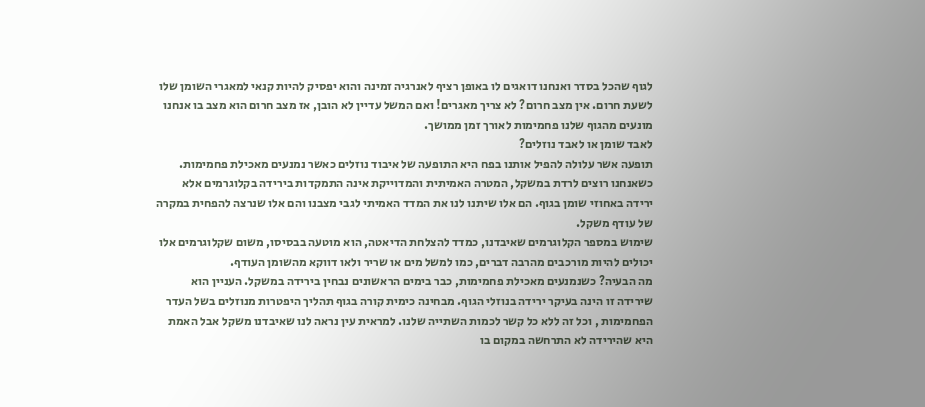לגוף שהכל בסדר ואנחנו דואגים לו באופן רציף לאנרגיה זמינה והוא יפסיק להיות קנאי למאגרי השומן שלו לשעת חרום. אין מצב חרום? לא צריך מאגרים! ואם המשל עדיין לא הובן, אז מצב חרום הוא מצב בו אנחנו מונעים מהגוף שלנו פחמימות לאורך זמן ממושך.
לאבד שומן או לאבד נוזלים?
תופעה אשר עלולה להפיל אותנו בפח היא התופעה של איבוד נוזלים כאשר נמנעים מאכילת פחמימות.
כשאנחנו רוצים לרדת במשקל, המטרה האמיתית והמדוייקת אינה התמקדות בירידה בקלוגרמים אלא ירידה באחוזי שומן בגוף. הם אלו שיתנו לנו את המדד האמיתי לגבי מצבנו והם אלו שנרצה להפחית במקרה של עודף משקל.
שימוש במספר הקלוגרמים שאיבדנו, כמדד להצלחת הדיאטה, הוא מוטעה בבסיסו, משום שקלוגרמים אלו יכולים להיות מורכבים מהרבה דברים, כמו למשל מים או שריר ולאו דווקא מהשומן העודף.
מה הבעיה? כשנמנעים מאכילת פחמימות, כבר בימים הראשונים נבחין בירידה במשקל. העניין הוא שירידה זו הינה בעיקר ירידה בנוזלי הגוף. מבחינה כימית קורה בגוף תהליך היפטרות מנוזלים בשל העדר הפחמימות , וכל זה ללא כל קשר לכמות השתייה שלנו. למראית עין נראה לנו שאיבדנו משקל אבל האמת היא שהירידה לא התרחשה במקום בו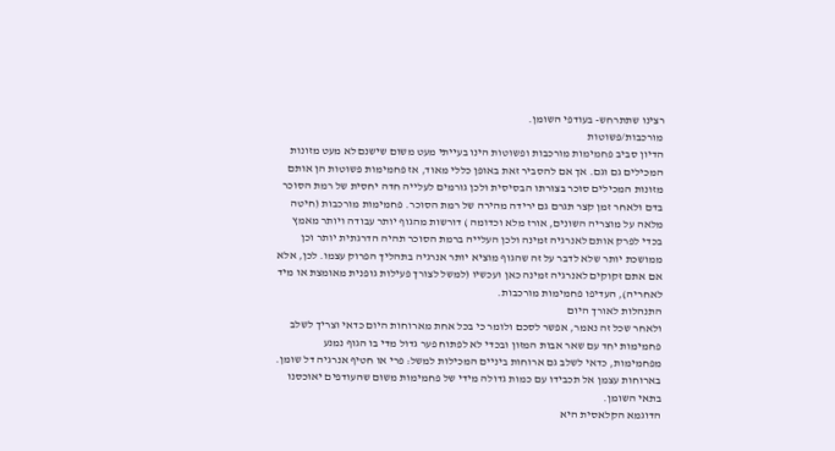רצינו שתתרחש- בעודפי השומן.
מורכבות/פשוטות
הדיון סביב פחמימות מורכבות ופשוטות הינו בעייתי מעט משום שישנם לא מעט מזונות המכילים גם וגם. אך אם להסביר זאת באופן כללי מאוד, אז פחמימות פשוטות הן אותם מזונות המכילים סוכר בצורתו הבסיסית ולכן גורמים לעלייה חדה יחסית של רמת הסוכר בדם ולאחר זמן קצר תגרם גם ירידה מהירה של רמת הסוכר. פחמימות מורכבות (חיטה מלאה על מוצריה השונים, אורז מלא וכדומה ) דורשות מהגוף יותר עבודה ויותר מאמץ בכדי לפרק אותם לאנרגיה זמינה ולכן העלייה ברמת הסוכר תהיה הדרגתית יותר וכן ממושכת יותר שלא לדבר על זה שהגוף מוציא יותר אנרגיה בתהליך הפרוק עצמו. לכן, אלא אם אתם זקוקים לאנרגיה זמינה כאן ועכשיו (למשל לצורך פעילות גופנית מאומצת או מיד לאחריה), העדיפו פחמימות מורכבות.
התנהלות לאורך היום
ולאחר שכל זה נאמר, אפשר לסכם ולומר כי בכל אחת מארוחות היום כדאי וצריך לשלב פחמימות יחד עם שאר אבות המזון ובכדי לא לפתוח פער גדול מדי בו הגוף נמנע מפחמימות, כדאי לשלב גם ארוחות ביניים המכילות למשל: פרי או חטיף אנרגיה דל שומן.
בארוחות עצמן אל תכבידו עם כמות גדולה מידי של פחמימות משום שהעודפים יאוכסנו בתאי השומן.
הדוגמא הקלאסית היא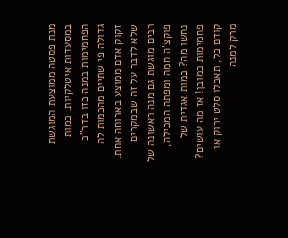מנת פסטה ממוצעת המוגשת במסעדות איטלקיות. כמות הפחמימות במנה כזו בדר"כ גדולה פי שתיים מהכמות לה זקוק אדם ממוצע בארוחה אחת. שלא לדבר על זה שבמקרים רבים מוגשת גם מנה ראשונה של פוקצ’ה חמה ומפתה המכילה, נחשו מה? כמות אגדית של פחמימות כמובן! אז מה עושים? קודם כל, תאכלו סלט ירוק או מרק למנה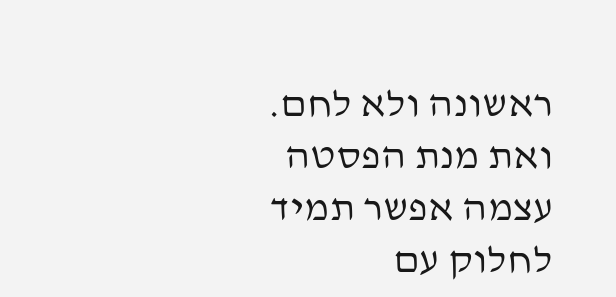ראשונה ולא לחם. ואת מנת הפסטה עצמה אפשר תמיד לחלוק עם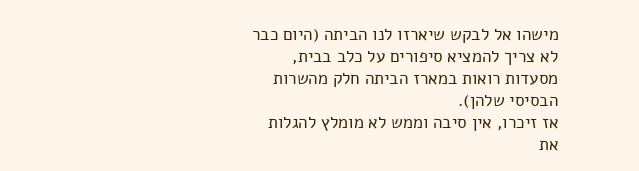מישהו אל לבקש שיארזו לנו הביתה (היום כבר לא צריך להמציא סיפורים על כלב בבית, מסעדות רואות במארז הביתה חלק מהשרות הבסיסי שלהן).
אז זיכרו, אין סיבה וממש לא מומלץ להגלות את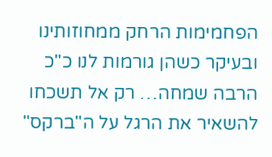הפחמימות הרחק ממחוזותינו ובעיקר כשהן גורמות לנו כ"כ הרבה שמחה… רק אל תשכחו להשאיר את הרגל על ה"ברקס"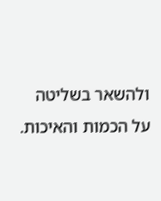ולהשאר בשליטה על הכמות והאיכות.